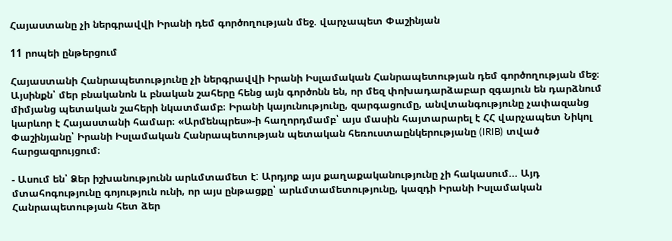Հայաստանը չի ներգրավվի Իրանի դեմ գործողության մեջ. վարչապետ Փաշինյան

11 րոպեի ընթերցում

Հայաստանի Հանրապետությունը չի ներգրավվի Իրանի Իսլամական Հանրապետության դեմ գործողության մեջ։ Այսինքն՝ մեր բնականոն և բնական շահերը հենց այն գործոնն են, որ մեզ փոխադարձաբար զգայուն են դարձնում միմյանց պետական շահերի նկատմամբ։ Իրանի կայունությունը, զարգացումը, անվտանգությունը չափազանց կարևոր է Հայաստանի համար։ «Արմենպրես»-ի հաղորդմամբ՝ այս մասին հայտարարել է ՀՀ վարչապետ Նիկոլ Փաշինյանը՝ Իրանի Իսլամական Հանրապետության պետական հեռուստաընկերությանը (IRIB) տված հարցազրույցում։

- Ասում են՝ Ձեր իշխանությունն արևմտամետ է: Արդյոք այս քաղաքականությունը չի հակասում... Այդ մտահոգությունը գոյություն ունի, որ այս ընթացքը՝ արևմտամետությունը, կազդի Իրանի Իսլամական Հանրապետության հետ ձեր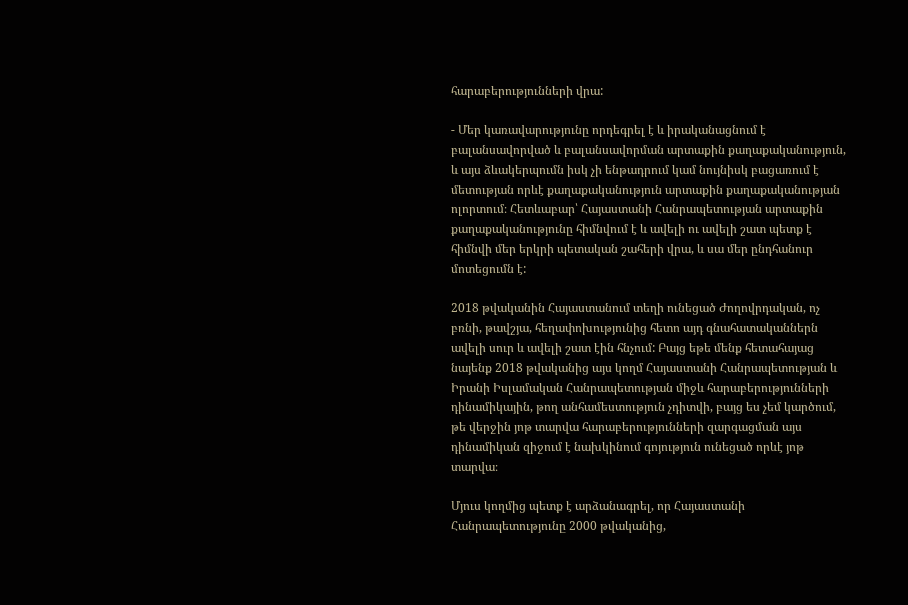հարաբերությունների վրա:

- Մեր կառավարությունը որդեգրել է և իրականացնում է բալանսավորված և բալանսավորման արտաքին քաղաքականություն, և այս ձևակերպումն իսկ չի ենթադրում կամ նույնիսկ բացառում է մետության որևէ քաղաքականություն արտաքին քաղաքականության ոլորտում։ Հետևաբար՝ Հայաստանի Հանրապետության արտաքին քաղաքականությունը հիմնվում է և ավելի ու ավելի շատ պետք է հիմնվի մեր երկրի պետական շահերի վրա, և սա մեր ընդհանուր մոտեցումն է:

2018 թվականին Հայաստանում տեղի ունեցած Ժողովրդական, ոչ բռնի, թավշյա, հեղափոխությունից հետո այդ գնահատականներն ավելի սուր և ավելի շատ էին հնչում: Բայց եթե մենք հետահայաց նայենք 2018 թվականից այս կողմ Հայաստանի Հանրապետության և Իրանի Իսլամական Հանրապետության միջև հարաբերությունների դինամիկային, թող անհամեստություն չդիտվի, բայց ես չեմ կարծում, թե վերջին յոթ տարվա հարաբերությունների զարգացման այս դինամիկան զիջում է նախկինում գոյություն ունեցած որևէ յոթ տարվա։

Մյուս կողմից պետք է արձանագրել, որ Հայաստանի Հանրապետությունը 2000 թվականից,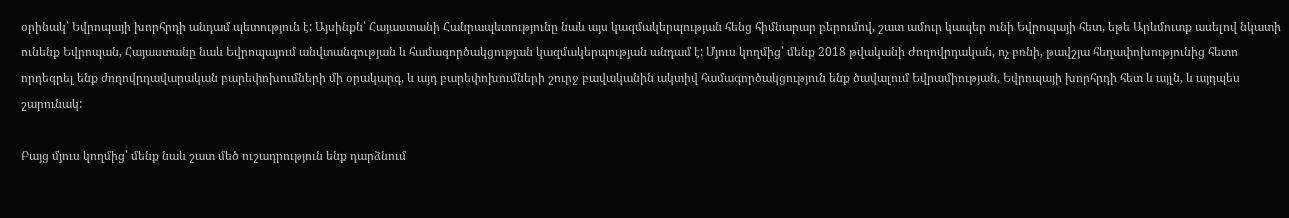օրինակ՝ Եվրոպայի խորհրդի անդամ պետություն է: Այսինքն՝ Հայաստանի Հանրապետությունը նաև այս կազմակերպության հենց հիմնարար բերումով, շատ ամուր կապեր ունի Եվրոպայի հետ, եթե Արևմուտք ասելով նկատի ունենք Եվրոպան, Հայաստանը նաև Եվրոպայում անվտանգության և համագործակցության կազմակերպության անդամ է: Մյուս կողմից՝ մենք 2018 թվականի Ժողովրդական, ոչ բռնի, թավշյա հեղափոխությունից հետո որդեգրել ենք ժողովրդավարական բարեփոխումների մի օրակարգ, և այդ բարեփոխումների շուրջ բավականին ակտիվ համագործակցություն ենք ծավալում Եվրամիության, Եվրոպայի խորհրդի հետ և այլն, և այդպես շարունակ:

Բայց մյուս կողմից՝ մենք նաև շատ մեծ ուշադրություն ենք դարձնում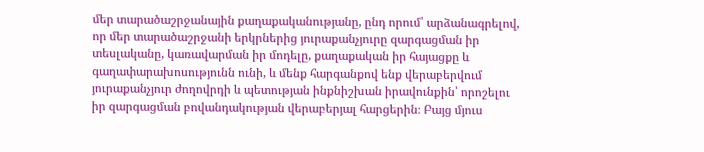մեր տարածաշրջանային քաղաքականությանը, ընդ որում՝ արձանագրելով, որ մեր տարածաշրջանի երկրներից յուրաքանչյուրը զարգացման իր տեսլականը, կառավարման իր մոդելը, քաղաքական իր հայացքը և գաղափարախոսությունն ունի, և մենք հարգանքով ենք վերաբերվում յուրաքանչյուր ժողովրդի և պետության ինքնիշխան իրավունքին՝ որոշելու իր զարգացման բովանդակության վերաբերյալ հարցերին։ Բայց մյուս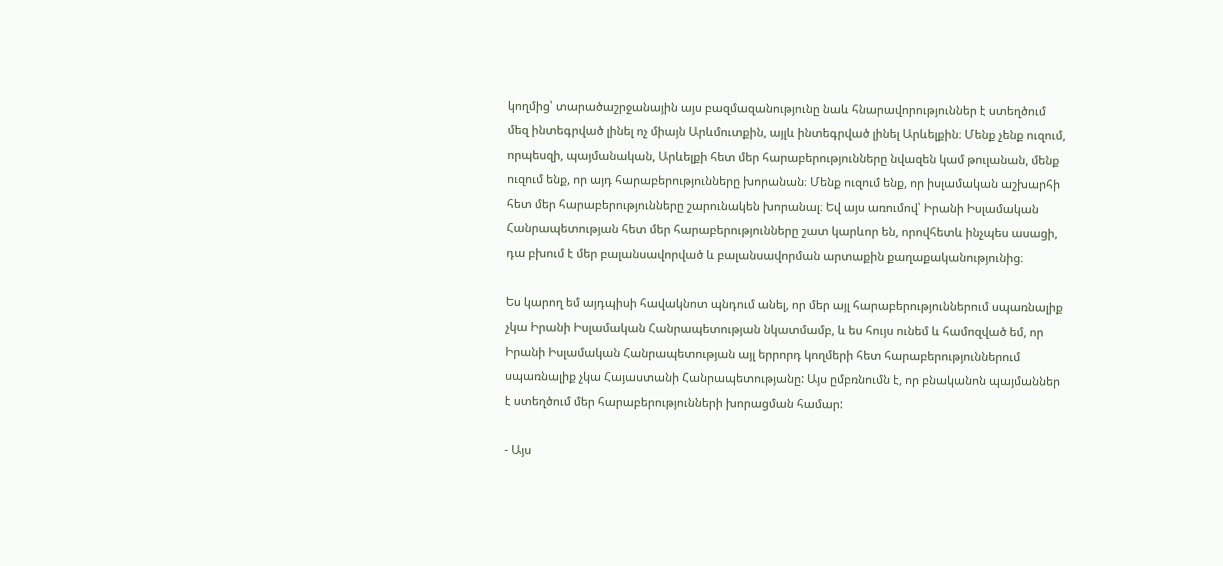կողմից՝ տարածաշրջանային այս բազմազանությունը նաև հնարավորություններ է ստեղծում մեզ ինտեգրված լինել ոչ միայն Արևմուտքին, այլև ինտեգրված լինել Արևելքին։ Մենք չենք ուզում, որպեսզի, պայմանական, Արևելքի հետ մեր հարաբերությունները նվազեն կամ թուլանան, մենք ուզում ենք, որ այդ հարաբերությունները խորանան։ Մենք ուզում ենք, որ իսլամական աշխարհի հետ մեր հարաբերությունները շարունակեն խորանալ։ Եվ այս առումով՝ Իրանի Իսլամական Հանրապետության հետ մեր հարաբերությունները շատ կարևոր են, որովհետև ինչպես ասացի, դա բխում է մեր բալանսավորված և բալանսավորման արտաքին քաղաքականությունից։

Ես կարող եմ այդպիսի հավակնոտ պնդում անել, որ մեր այլ հարաբերություններում սպառնալիք չկա Իրանի Իսլամական Հանրապետության նկատմամբ, և ես հույս ունեմ և համոզված եմ, որ Իրանի Իսլամական Հանրապետության այլ երրորդ կողմերի հետ հարաբերություններում սպառնալիք չկա Հայաստանի Հանրապետությանը: Այս ըմբռնումն է, որ բնականոն պայմաններ է ստեղծում մեր հարաբերությունների խորացման համար:

- Այս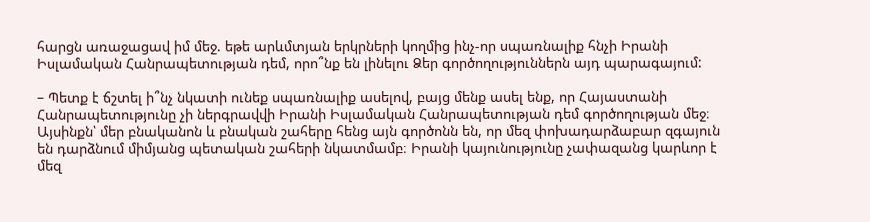հարցն առաջացավ իմ մեջ. եթե արևմտյան երկրների կողմից ինչ-որ սպառնալիք հնչի Իրանի Իսլամական Հանրապետության դեմ, որո՞նք են լինելու Ձեր գործողություններն այդ պարագայում:

– Պետք է ճշտել ի՞նչ նկատի ունեք սպառնալիք ասելով, բայց մենք ասել ենք, որ Հայաստանի Հանրապետությունը չի ներգրավվի Իրանի Իսլամական Հանրապետության դեմ գործողության մեջ։ Այսինքն՝ մեր բնականոն և բնական շահերը հենց այն գործոնն են, որ մեզ փոխադարձաբար զգայուն են դարձնում միմյանց պետական շահերի նկատմամբ։ Իրանի կայունությունը չափազանց կարևոր է մեզ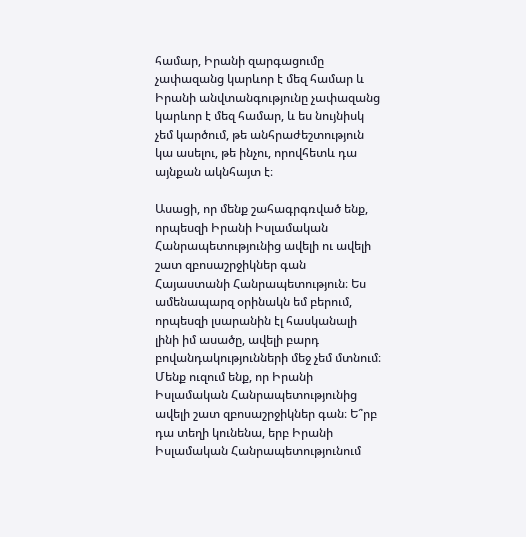համար, Իրանի զարգացումը չափազանց կարևոր է մեզ համար և Իրանի անվտանգությունը չափազանց կարևոր է մեզ համար, և ես նույնիսկ չեմ կարծում, թե անհրաժեշտություն կա ասելու, թե ինչու, որովհետև դա այնքան ակնհայտ է։

Ասացի, որ մենք շահագրգռված ենք, որպեսզի Իրանի Իսլամական Հանրապետությունից ավելի ու ավելի շատ զբոսաշրջիկներ գան Հայաստանի Հանրապետություն։ Ես ամենապարզ օրինակն եմ բերում, որպեսզի լսարանին էլ հասկանալի լինի իմ ասածը, ավելի բարդ բովանդակությունների մեջ չեմ մտնում։ Մենք ուզում ենք, որ Իրանի Իսլամական Հանրապետությունից ավելի շատ զբոսաշրջիկներ գան։ Ե՞րբ դա տեղի կունենա, երբ Իրանի Իսլամական Հանրապետությունում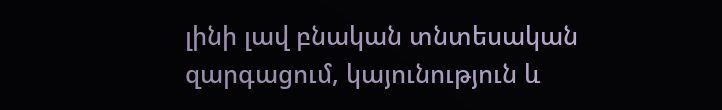լինի լավ բնական տնտեսական զարգացում, կայունություն և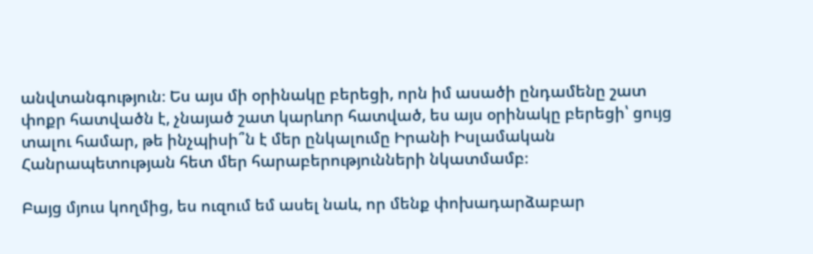անվտանգություն։ Ես այս մի օրինակը բերեցի, որն իմ ասածի ընդամենը շատ փոքր հատվածն է, չնայած շատ կարևոր հատված, ես այս օրինակը բերեցի՝ ցույց տալու համար, թե ինչպիսի՞ն է մեր ընկալումը Իրանի Իսլամական Հանրապետության հետ մեր հարաբերությունների նկատմամբ։

Բայց մյուս կողմից, ես ուզում եմ ասել նաև, որ մենք փոխադարձաբար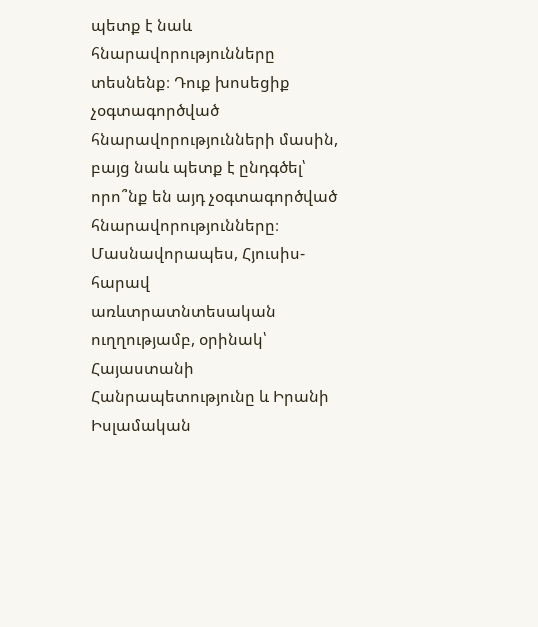պետք է նաև հնարավորությունները տեսնենք։ Դուք խոսեցիք չօգտագործված հնարավորությունների մասին, բայց նաև պետք է ընդգծել՝ որո՞նք են այդ չօգտագործված հնարավորությունները։ Մասնավորապես, Հյուսիս-հարավ առևտրատնտեսական ուղղությամբ, օրինակ՝ Հայաստանի Հանրապետությունը և Իրանի Իսլամական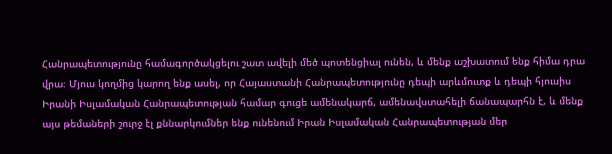Հանրապետությունը համագործակցելու շատ ավելի մեծ պոտենցիալ ունեն, և մենք աշխատում ենք հիմա դրա վրա։ Մյուս կողմից կարող ենք ասել, որ Հայաստանի Հանրապետությունը դեպի արևմուտք և դեպի հյուսիս Իրանի Իսլամական Հանրապետության համար գուցե ամենակարճ, ամենավստահելի ճանապարհն է, և մենք այս թեմաների շուրջ էլ քննարկումներ ենք ունենում Իրան Իսլամական Հանրապետության մեր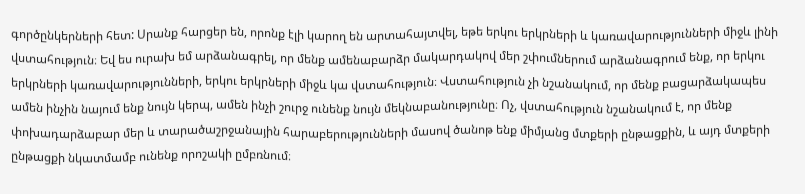գործընկերների հետ: Սրանք հարցեր են, որոնք էլի կարող են արտահայտվել, եթե երկու երկրների և կառավարությունների միջև լինի վստահություն։ Եվ ես ուրախ եմ արձանագրել, որ մենք ամենաբարձր մակարդակով մեր շփումներում արձանագրում ենք, որ երկու երկրների կառավարությունների, երկու երկրների միջև կա վստահություն։ Վստահություն չի նշանակում, որ մենք բացարձակապես ամեն ինչին նայում ենք նույն կերպ, ամեն ինչի շուրջ ունենք նույն մեկնաբանությունը։ Ոչ, վստահություն նշանակում է, որ մենք փոխադարձաբար մեր և տարածաշրջանային հարաբերությունների մասով ծանոթ ենք միմյանց մտքերի ընթացքին, և այդ մտքերի ընթացքի նկատմամբ ունենք որոշակի ըմբռնում։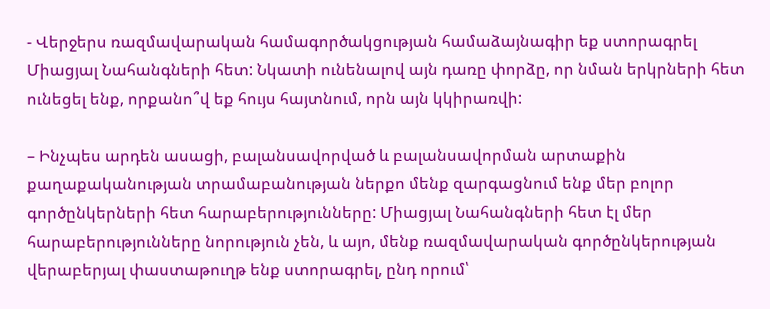- Վերջերս ռազմավարական համագործակցության համաձայնագիր եք ստորագրել Միացյալ Նահանգների հետ: Նկատի ունենալով այն դառը փորձը, որ նման երկրների հետ ունեցել ենք, որքանո՞վ եք հույս հայտնում, որն այն կկիրառվի:

– Ինչպես արդեն ասացի, բալանսավորված և բալանսավորման արտաքին քաղաքականության տրամաբանության ներքո մենք զարգացնում ենք մեր բոլոր գործընկերների հետ հարաբերությունները: Միացյալ Նահանգների հետ էլ մեր հարաբերությունները նորություն չեն, և այո, մենք ռազմավարական գործընկերության վերաբերյալ փաստաթուղթ ենք ստորագրել, ընդ որում՝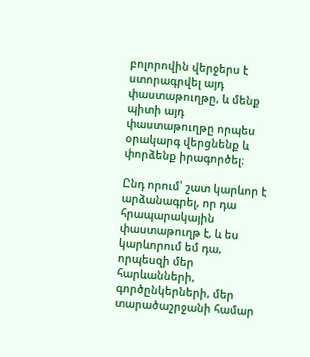բոլորովին վերջերս է ստորագրվել այդ փաստաթուղթը, և մենք պիտի այդ փաստաթուղթը որպես օրակարգ վերցնենք և փորձենք իրագործել։

Ընդ որում՝ շատ կարևոր է արձանագրել, որ դա հրապարակային փաստաթուղթ է, և ես կարևորում եմ դա, որպեսզի մեր հարևանների, գործընկերների, մեր տարածաշրջանի համար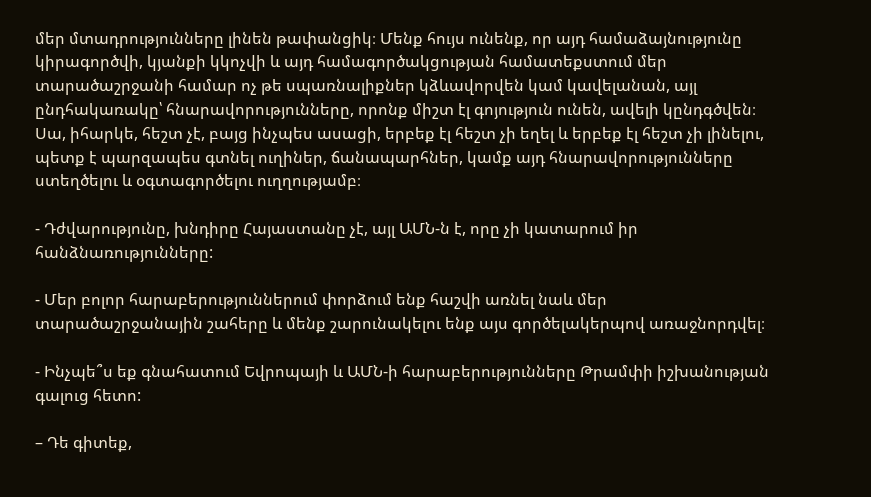մեր մտադրությունները լինեն թափանցիկ։ Մենք հույս ունենք, որ այդ համաձայնությունը կիրագործվի, կյանքի կկոչվի և այդ համագործակցության համատեքստում մեր տարածաշրջանի համար ոչ թե սպառնալիքներ կձևավորվեն կամ կավելանան, այլ ընդհակառակը՝ հնարավորությունները, որոնք միշտ էլ գոյություն ունեն, ավելի կընդգծվեն։ Սա, իհարկե, հեշտ չէ, բայց ինչպես ասացի, երբեք էլ հեշտ չի եղել և երբեք էլ հեշտ չի լինելու, պետք է պարզապես գտնել ուղիներ, ճանապարհներ, կամք այդ հնարավորությունները ստեղծելու և օգտագործելու ուղղությամբ։

- Դժվարությունը, խնդիրը Հայաստանը չէ, այլ ԱՄՆ-ն է, որը չի կատարում իր հանձնառությունները:

- Մեր բոլոր հարաբերություններում փորձում ենք հաշվի առնել նաև մեր տարածաշրջանային շահերը և մենք շարունակելու ենք այս գործելակերպով առաջնորդվել։

- Ինչպե՞ս եք գնահատում Եվրոպայի և ԱՄՆ-ի հարաբերությունները Թրամփի իշխանության գալուց հետո:

– Դե գիտեք,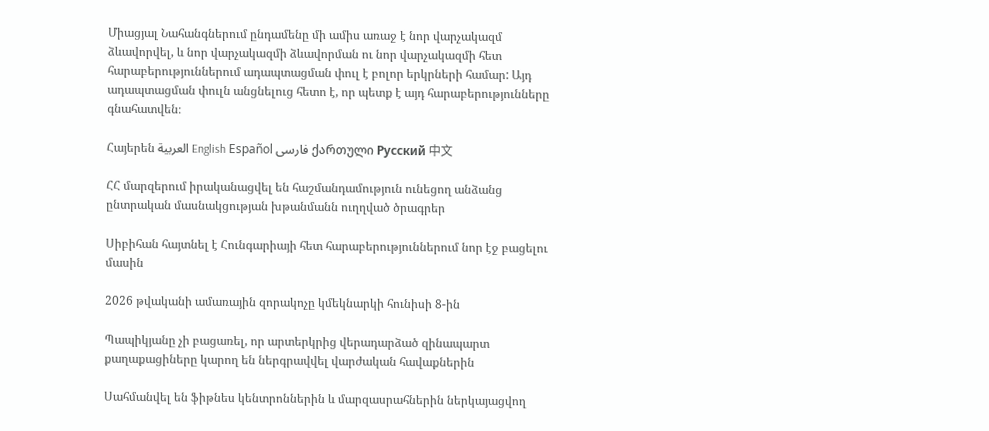Միացյալ Նահանգներում ընդամենը մի ամիս առաջ է նոր վարչակազմ ձևավորվել, և նոր վարչակազմի ձևավորման ու նոր վարչակազմի հետ հարաբերություններում ադապտացման փուլ է բոլոր երկրների համար: Այդ ադապտացման փուլն անցնելուց հետո է, որ պետք է այդ հարաբերությունները գնահատվեն։

Հայերեն العربية English Español فارسی ქართული Русский 中文

ՀՀ մարզերում իրականացվել են հաշմանդամություն ունեցող անձանց ընտրական մասնակցության խթանմանն ուղղված ծրագրեր

Սիբիհան հայտնել է Հունգարիայի հետ հարաբերություններում նոր էջ բացելու մասին

2026 թվականի ամառային զորակոչը կմեկնարկի հունիսի 8-ին

Պապիկյանը չի բացառել, որ արտերկրից վերադարձած զինապարտ քաղաքացիները կարող են ներգրավվել վարժական հավաքներին

Սահմանվել են ֆիթնես կենտրոններին և մարզասրահներին ներկայացվող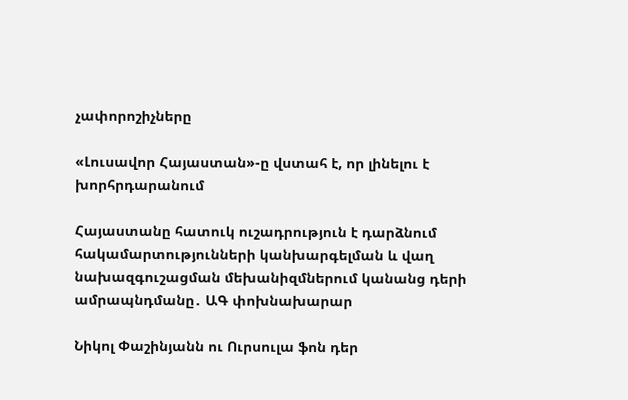չափորոշիչները

«Լուսավոր Հայաստան»-ը վստահ է, որ լինելու է խորհրդարանում

Հայաստանը հատուկ ուշադրություն է դարձնում հակամարտությունների կանխարգելման և վաղ նախազգուշացման մեխանիզմներում կանանց դերի ամրապնդմանը․ ԱԳ փոխնախարար

Նիկոլ Փաշինյանն ու Ուրսուլա ֆոն դեր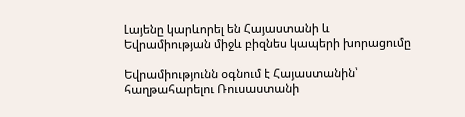Լայենը կարևորել են Հայաստանի և Եվրամիության միջև բիզնես կապերի խորացումը

Եվրամիությունն օգնում է Հայաստանին՝ հաղթահարելու Ռուսաստանի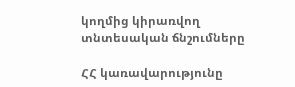կողմից կիրառվող տնտեսական ճնշումները

ՀՀ կառավարությունը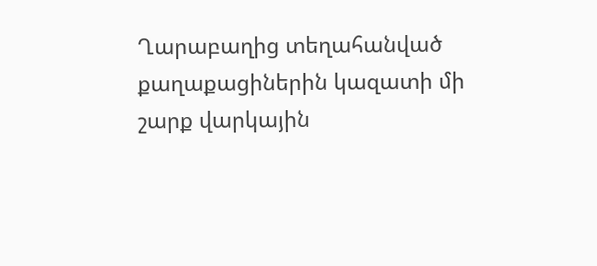Ղարաբաղից տեղահանված քաղաքացիներին կազատի մի շարք վարկային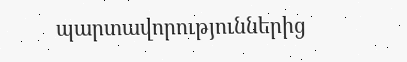պարտավորություններից